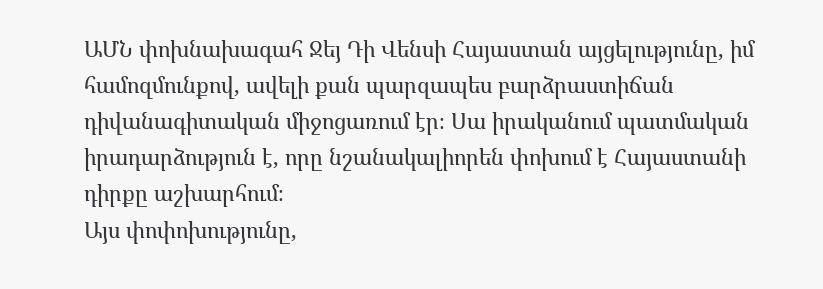ԱՄՆ փոխնախագահ Ջեյ Դի Վենսի Հայաստան այցելությունը, իմ համոզմունքով, ավելի քան պարզապես բարձրաստիճան դիվանագիտական միջոցառում էր։ Սա իրականում պատմական իրադարձություն է, որը նշանակալիորեն փոխում է Հայաստանի դիրքը աշխարհում։
Այս փոփոխությունը,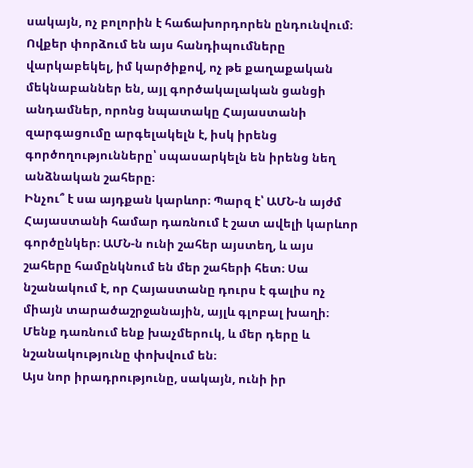սակայն, ոչ բոլորին է հաճախորդորեն ընդունվում։ Ովքեր փորձում են այս հանդիպումները վարկաբեկել, իմ կարծիքով, ոչ թե քաղաքական մեկնաբաններ են, այլ գործակալական ցանցի անդամներ, որոնց նպատակը Հայաստանի զարգացումը արգելակելն է, իսկ իրենց գործողությունները՝ սպասարկելն են իրենց նեղ անձնական շահերը։
Ինչու՞ է սա այդքան կարևոր։ Պարզ է՝ ԱՄՆ-ն այժմ Հայաստանի համար դառնում է շատ ավելի կարևոր գործընկեր։ ԱՄՆ-ն ունի շահեր այստեղ, և այս շահերը համընկնում են մեր շահերի հետ։ Սա նշանակում է, որ Հայաստանը դուրս է գալիս ոչ միայն տարածաշրջանային, այլև գլոբալ խաղի։ Մենք դառնում ենք խաչմերուկ, և մեր դերը և նշանակությունը փոխվում են։
Այս նոր իրադրությունը, սակայն, ունի իր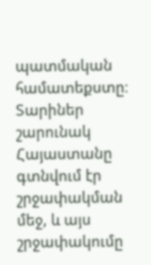պատմական համատեքստը։ Տարիներ շարունակ Հայաստանը գտնվում էր շրջափակման մեջ, և այս շրջափակումը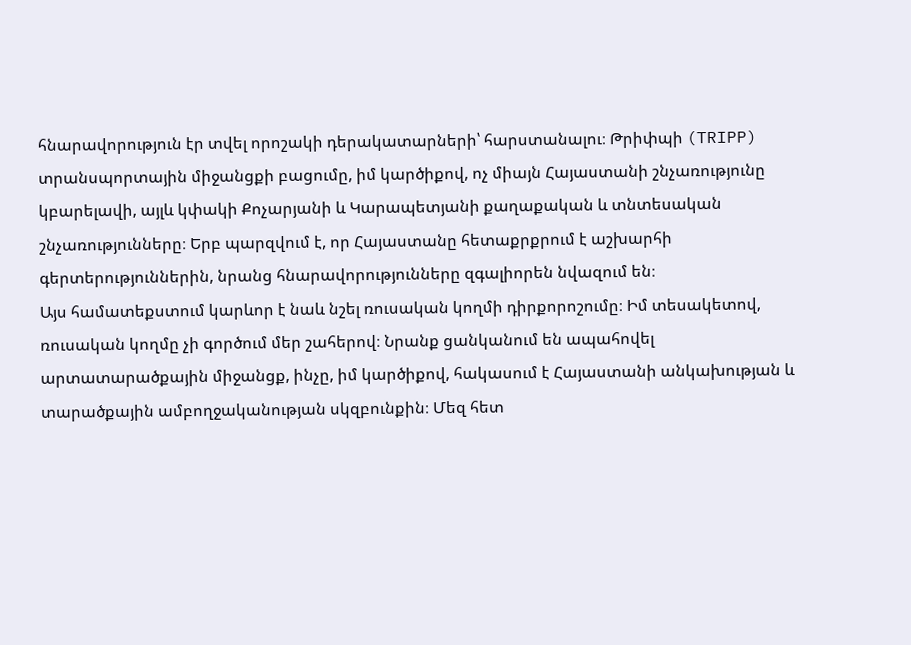հնարավորություն էր տվել որոշակի դերակատարների՝ հարստանալու։ Թրիփպի (TRIPP) տրանսպորտային միջանցքի բացումը, իմ կարծիքով, ոչ միայն Հայաստանի շնչառությունը կբարելավի, այլև կփակի Քոչարյանի և Կարապետյանի քաղաքական և տնտեսական շնչառությունները։ Երբ պարզվում է, որ Հայաստանը հետաքրքրում է աշխարհի գերտերություններին, նրանց հնարավորությունները զգալիորեն նվազում են։
Այս համատեքստում կարևոր է նաև նշել ռուսական կողմի դիրքորոշումը։ Իմ տեսակետով, ռուսական կողմը չի գործում մեր շահերով։ Նրանք ցանկանում են ապահովել արտատարածքային միջանցք, ինչը, իմ կարծիքով, հակասում է Հայաստանի անկախության և տարածքային ամբողջականության սկզբունքին։ Մեզ հետ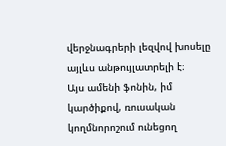վերջնագրերի լեզվով խոսելը այլևս անթույլատրելի է։
Այս ամենի ֆոնին, իմ կարծիքով, ռուսական կողմնորոշում ունեցող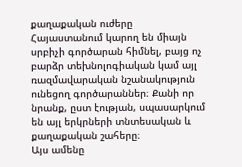քաղաքական ուժերը Հայաստանում կարող են միայն սրբիչի գործարան հիմնել, բայց ոչ բարձր տեխնոլոգիական կամ այլ ռազմավարական նշանակություն ունեցող գործարաններ։ Քանի որ նրանք, ըստ էության, սպասարկում են այլ երկրների տնտեսական և քաղաքական շահերը։
Այս ամենը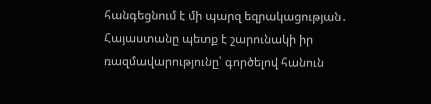հանգեցնում է մի պարզ եզրակացության․ Հայաստանը պետք է շարունակի իր ռազմավարությունը՝ գործելով հանուն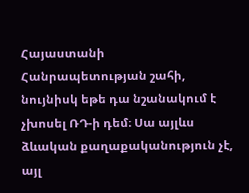Հայաստանի Հանրապետության շահի, նույնիսկ եթե դա նշանակում է չխոսել ՌԴ-ի դեմ։ Սա այլևս ձևական քաղաքականություն չէ, այլ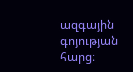ազգային գոյության հարց։